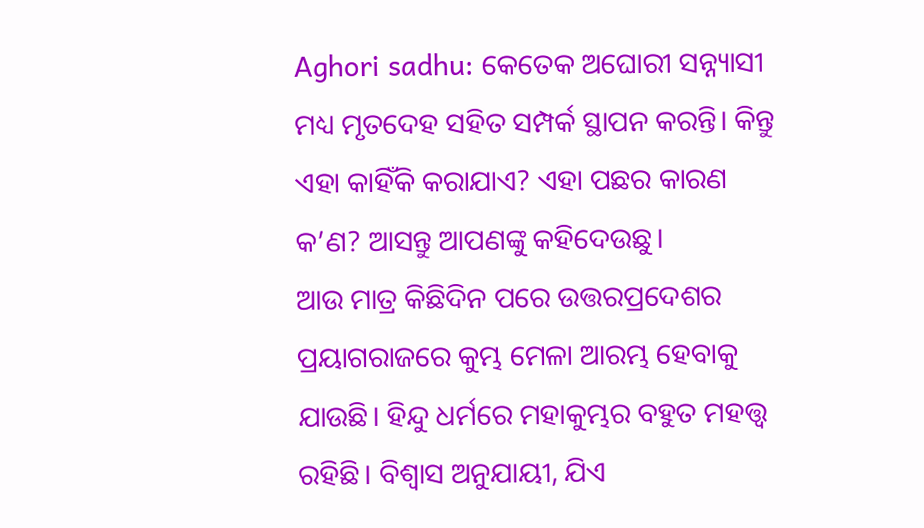Aghori sadhu: କେତେକ ଅଘୋରୀ ସନ୍ନ୍ୟାସୀ ମଧ୍ୟ ମୃତଦେହ ସହିତ ସମ୍ପର୍କ ସ୍ଥାପନ କରନ୍ତି। କିନ୍ତୁ ଏହା କାହିଁକି କରାଯାଏ? ଏହା ପଛର କାରଣ କ’ଣ? ଆସନ୍ତୁ ଆପଣଙ୍କୁ କହିଦେଉଛୁ।
ଆଉ ମାତ୍ର କିଛିଦିନ ପରେ ଉତ୍ତରପ୍ରଦେଶର ପ୍ରୟାଗରାଜରେ କୁମ୍ଭ ମେଳା ଆରମ୍ଭ ହେବାକୁ ଯାଉଛି। ହିନ୍ଦୁ ଧର୍ମରେ ମହାକୁମ୍ଭର ବହୁତ ମହତ୍ତ୍ୱ ରହିଛି। ବିଶ୍ୱାସ ଅନୁଯାୟୀ, ଯିଏ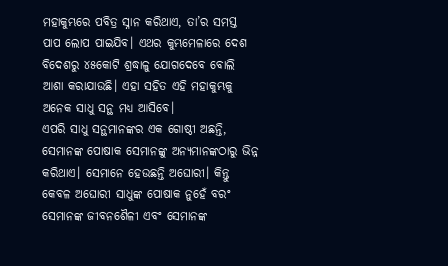ମହାକୁମ୍ଭରେ ପବିତ୍ର ସ୍ନାନ କରିଥାଏ, ତା’ର ସମସ୍ତ ପାପ ଲୋପ ପାଇଯିବ। ଏଥର କୁମ୍ଭମେଳାରେ ଦେଶ ବିଦେଶରୁ ୪୫କୋଟି ଶ୍ରଦ୍ଧାଳୁ ଯୋଗଦେବେ ବୋଲି ଆଶା କରାଯାଉଛି। ଏହା ସହିତ ଏହି ମହାକୁମ୍ଭକୁ ଅନେକ ସାଧୁ ସନ୍ଥ ମଧ୍ୟ ଆସିବେ।
ଏପରି ସାଧୁ ସନ୍ଥମାନଙ୍କର ଏକ ଗୋଷ୍ଠୀ ଅଛନ୍ତି, ସେମାନଙ୍କ ପୋଷାକ ସେମାନଙ୍କୁ ଅନ୍ୟମାନଙ୍କଠାରୁ ଭିନ୍ନ କରିଥାଏ। ସେମାନେ ହେଉଛନ୍ତି ଅଘୋରୀ। କିନ୍ତୁ କେବଳ ଅଘୋରୀ ସାଧୁଙ୍କ ପୋଷାକ ନୁହେଁ ବରଂ ସେମାନଙ୍କ ଜୀବନଶୈଳୀ ଏବଂ ସେମାନଙ୍କ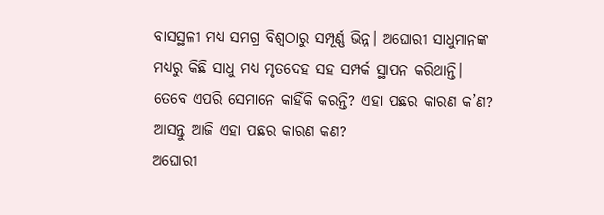ବାସସ୍ଥଳୀ ମଧ୍ୟ ସମଗ୍ର ବିଶ୍ୱଠାରୁ ସମ୍ପୂର୍ଣ୍ଣ ଭିନ୍ନ। ଅଘୋରୀ ସାଧୁମାନଙ୍କ ମଧ୍ୟରୁ କିଛି ସାଧୁ ମଧ୍ୟ ମୃତଦେହ ସହ ସମ୍ପର୍କ ସ୍ଥାପନ କରିଥାନ୍ତି। ତେବେ ଏପରି ସେମାନେ କାହିଁକି କରନ୍ତି? ଏହା ପଛର କାରଣ କ’ଣ? ଆସନ୍ତୁ ଆଜି ଏହା ପଛର କାରଣ କଣ?
ଅଘୋରୀ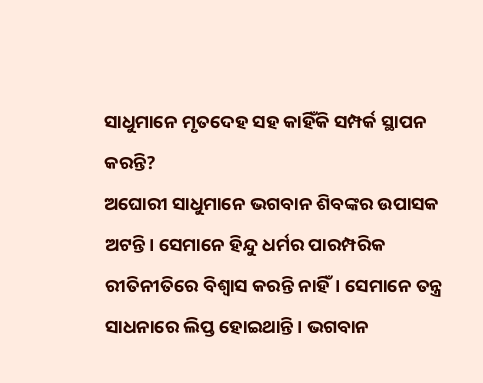ସାଧୁମାନେ ମୃତଦେହ ସହ କାହିଁକି ସମ୍ପର୍କ ସ୍ଥାପନ କରନ୍ତି?
ଅଘୋରୀ ସାଧୁମାନେ ଭଗବାନ ଶିବଙ୍କର ଉପାସକ ଅଟନ୍ତି। ସେମାନେ ହିନ୍ଦୁ ଧର୍ମର ପାରମ୍ପରିକ ରୀତିନୀତିରେ ବିଶ୍ୱାସ କରନ୍ତି ନାହିଁ। ସେମାନେ ତନ୍ତ୍ର ସାଧନାରେ ଲିପ୍ତ ହୋଇଥାନ୍ତି। ଭଗବାନ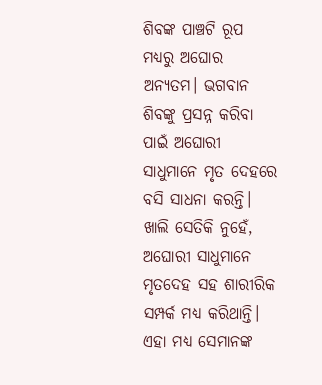ଶିବଙ୍କ ପାଞ୍ଚଟି ରୂପ ମଧ୍ୟରୁ ଅଘୋର ଅନ୍ୟତମ। ଭଗବାନ ଶିବଙ୍କୁ ପ୍ରସନ୍ନ କରିବା ପାଇଁ ଅଘୋରୀ ସାଧୁମାନେ ମୃତ ଦେହରେ ବସି ସାଧନା କରନ୍ତି। ଖାଲି ସେତିକି ନୁହେଁ, ଅଘୋରୀ ସାଧୁମାନେ ମୃତଦେହ ସହ ଶାରୀରିକ ସମ୍ପର୍କ ମଧ୍ୟ କରିଥାନ୍ତି। ଏହା ମଧ୍ୟ ସେମାନଙ୍କ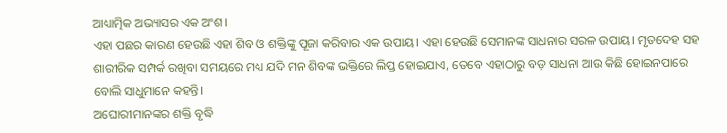ଆଧ୍ୟାତ୍ମିକ ଅଭ୍ୟାସର ଏକ ଅଂଶ।
ଏହା ପଛର କାରଣ ହେଉଛି ଏହା ଶିବ ଓ ଶକ୍ତିଙ୍କୁ ପୂଜା କରିବାର ଏକ ଉପାୟ। ଏହା ହେଉଛି ସେମାନଙ୍କ ସାଧନାର ସରଳ ଉପାୟ। ମୃତଦେହ ସହ ଶାରୀରିକ ସମ୍ପର୍କ ରଖିବା ସମୟରେ ମଧ୍ୟ ଯଦି ମନ ଶିବଙ୍କ ଭକ୍ତିରେ ଲିପ୍ତ ହୋଇଯାଏ, ତେବେ ଏହାଠାରୁ ବଡ଼ ସାଧନା ଆଉ କିଛି ହୋଇନପାରେ ବୋଲି ସାଧୁମାନେ କହନ୍ତି।
ଅଘୋରୀମାନଙ୍କର ଶକ୍ତି ବୃଦ୍ଧି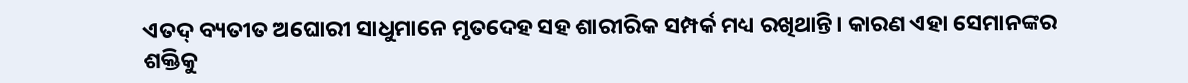ଏତଦ୍ ବ୍ୟତୀତ ଅଘୋରୀ ସାଧୁମାନେ ମୃତଦେହ ସହ ଶାରୀରିକ ସମ୍ପର୍କ ମଧ୍ୟ ରଖିଥାନ୍ତି। କାରଣ ଏହା ସେମାନଙ୍କର ଶକ୍ତିକୁ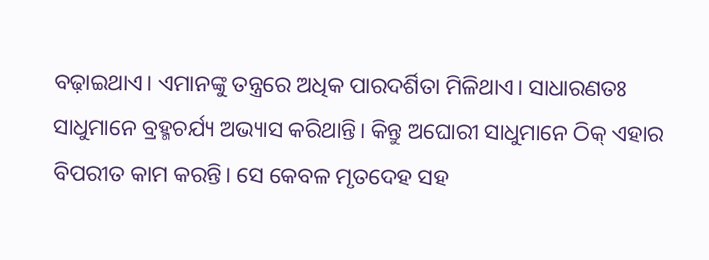ବଢ଼ାଇଥାଏ। ଏମାନଙ୍କୁ ତନ୍ତ୍ରରେ ଅଧିକ ପାରଦର୍ଶିତା ମିଳିଥାଏ। ସାଧାରଣତଃ ସାଧୁମାନେ ବ୍ରହ୍ମଚର୍ଯ୍ୟ ଅଭ୍ୟାସ କରିଥାନ୍ତି। କିନ୍ତୁ ଅଘୋରୀ ସାଧୁମାନେ ଠିକ୍ ଏହାର ବିପରୀତ କାମ କରନ୍ତି। ସେ କେବଳ ମୃତଦେହ ସହ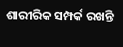ଶାରୀରିକ ସମ୍ପର୍କ ରଖନ୍ତି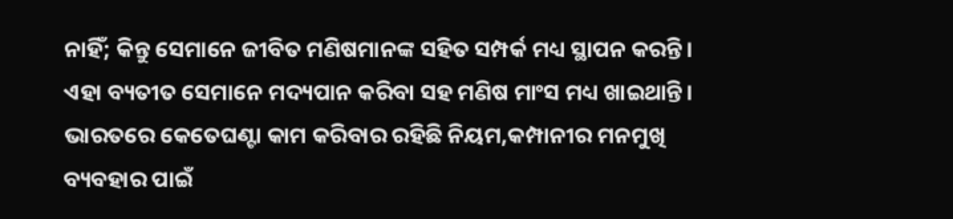ନାହିଁ; କିନ୍ତୁ ସେମାନେ ଜୀବିତ ମଣିଷମାନଙ୍କ ସହିତ ସମ୍ପର୍କ ମଧ୍ୟ ସ୍ଥାପନ କରନ୍ତି। ଏହା ବ୍ୟତୀତ ସେମାନେ ମଦ୍ୟପାନ କରିବା ସହ ମଣିଷ ମାଂସ ମଧ୍ୟ ଖାଇଥାନ୍ତି।
ଭାରତରେ କେତେଘଣ୍ଟା କାମ କରିବାର ରହିଛି ନିୟମ,କମ୍ପାନୀର ମନମୁଖି ବ୍ୟବହାର ପାଇଁ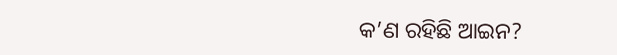କ’ଣ ରହିଛି ଆଇନ?